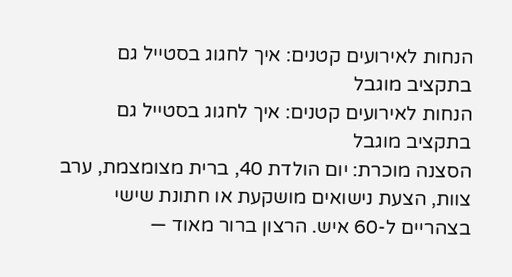הנחות לאירועים קטנים: איך לחגוג בסטייל גם בתקציב מוגבל
הנחות לאירועים קטנים: איך לחגוג בסטייל גם בתקציב מוגבל
הסצנה מוכרת: יום הולדת 40, ברית מצומצמת, ערב צוות, הצעת נישואים מושקעת או חתונת שישי בצהריים ל-60 איש. הרצון ברור מאוד —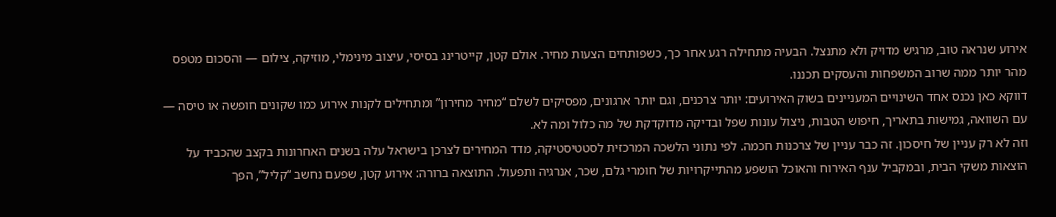אירוע שנראה טוב, מרגיש מדויק ולא מתנצל. הבעיה מתחילה רגע אחר כך, כשפותחים הצעות מחיר. אולם קטן, קייטרינג בסיסי, עיצוב מינימלי, מוזיקה, צילום — והסכום מטפס מהר יותר ממה שרוב המשפחות והעסקים תכננו.
דווקא כאן נכנס אחד השינויים המעניינים בשוק האירועים: יותר צרכנים, וגם יותר ארגונים, מפסיקים לשלם “מחיר מחירון” ומתחילים לקנות אירוע כמו שקונים חופשה או טיסה — עם השוואה, גמישות בתאריך, חיפוש הטבות, ניצול עונות שפל ובדיקה מדוקדקת של מה כלול ומה לא.
וזה לא רק עניין של חיסכון. זה כבר עניין של צרכנות חכמה. לפי נתוני הלשכה המרכזית לסטטיסטיקה, מדד המחירים לצרכן בישראל עלה בשנים האחרונות בקצב שהכביד על הוצאות משקי הבית, ובמקביל ענף האירוח והאוכל הושפע מהתייקרויות של חומרי גלם, שכר, אנרגיה ותפעול. התוצאה ברורה: אירוע קטן, שפעם נחשב “קליל”, הפך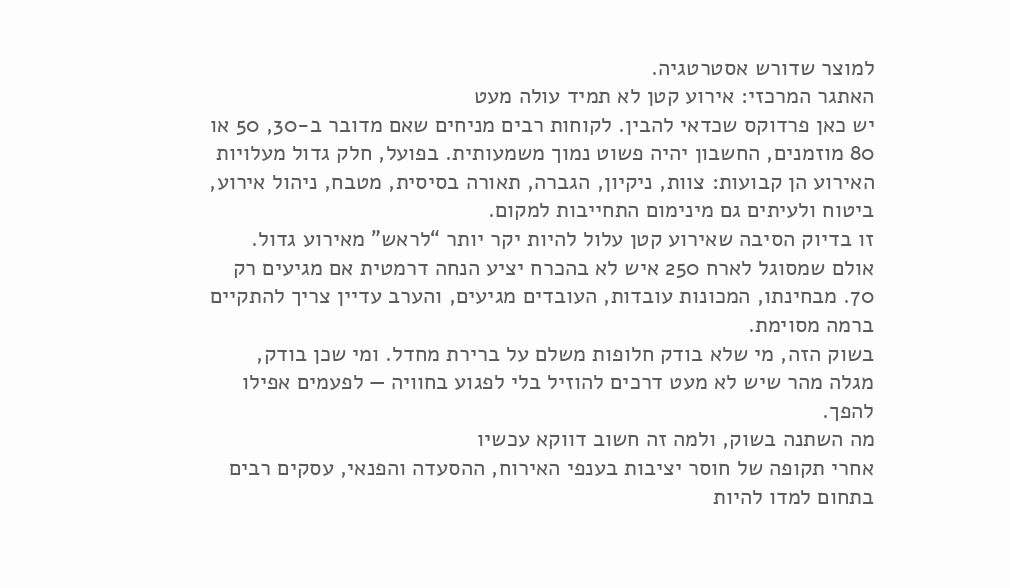למוצר שדורש אסטרטגיה.
האתגר המרכזי: אירוע קטן לא תמיד עולה מעט
יש כאן פרדוקס שכדאי להבין. לקוחות רבים מניחים שאם מדובר ב-30, 50 או 80 מוזמנים, החשבון יהיה פשוט נמוך משמעותית. בפועל, חלק גדול מעלויות האירוע הן קבועות: צוות, ניקיון, הגברה, תאורה בסיסית, מטבח, ניהול אירוע, ביטוח ולעיתים גם מינימום התחייבות למקום.
זו בדיוק הסיבה שאירוע קטן עלול להיות יקר יותר “לראש” מאירוע גדול. אולם שמסוגל לארח 250 איש לא בהכרח יציע הנחה דרמטית אם מגיעים רק 70. מבחינתו, המכונות עובדות, העובדים מגיעים, והערב עדיין צריך להתקיים ברמה מסוימת.
בשוק הזה, מי שלא בודק חלופות משלם על ברירת מחדל. ומי שכן בודק, מגלה מהר שיש לא מעט דרכים להוזיל בלי לפגוע בחוויה — לפעמים אפילו להפך.
מה השתנה בשוק, ולמה זה חשוב דווקא עכשיו
אחרי תקופה של חוסר יציבות בענפי האירוח, ההסעדה והפנאי, עסקים רבים בתחום למדו להיות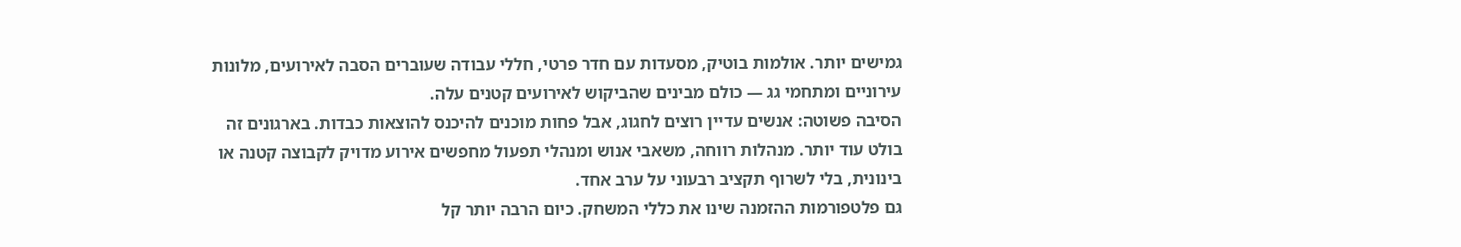גמישים יותר. אולמות בוטיק, מסעדות עם חדר פרטי, חללי עבודה שעוברים הסבה לאירועים, מלונות עירוניים ומתחמי גג — כולם מבינים שהביקוש לאירועים קטנים עלה.
הסיבה פשוטה: אנשים עדיין רוצים לחגוג, אבל פחות מוכנים להיכנס להוצאות כבדות. בארגונים זה בולט עוד יותר. מנהלות רווחה, משאבי אנוש ומנהלי תפעול מחפשים אירוע מדויק לקבוצה קטנה או בינונית, בלי לשרוף תקציב רבעוני על ערב אחד.
גם פלטפורמות ההזמנה שינו את כללי המשחק. כיום הרבה יותר קל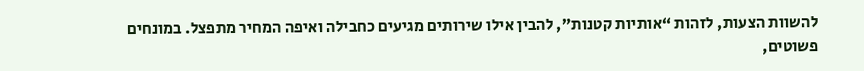להשוות הצעות, לזהות “אותיות קטנות”, להבין אילו שירותים מגיעים כחבילה ואיפה המחיר מתפצל. במונחים פשוטים,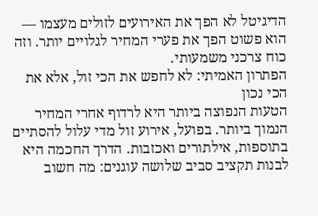הדיגיטל לא הפך את האירועים לזולים מעצמו — הוא פשוט הפך את פערי המחיר לגלויים יותר. וזה כוח צרכני משמעותי.
הפתרון האמיתי: לא לחפש את הכי זול, אלא את הכי נכון
הטעות הנפוצה ביותר היא לרדוף אחרי המחיר הנמוך ביותר. בפועל, אירוע זול מדי עלול להסתיים בתוספות, אילתורים ואכזבות. הדרך החכמה היא לבנות תקציב סביב שלושה עוגנים: מה חשוב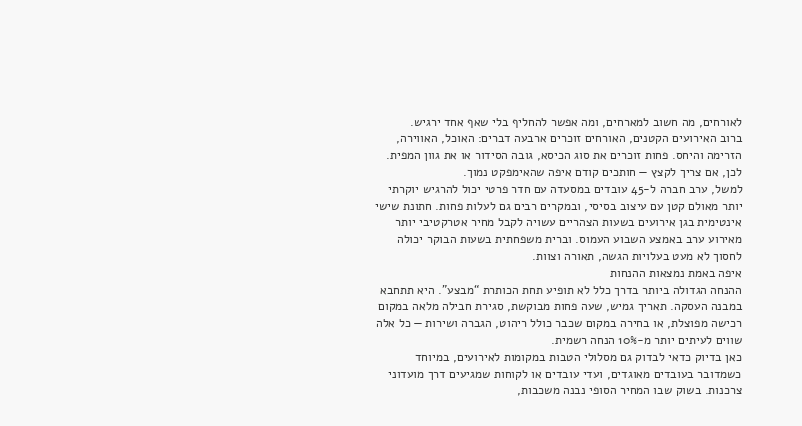לאורחים, מה חשוב למארחים, ומה אפשר להחליף בלי שאף אחד ירגיש.
ברוב האירועים הקטנים, האורחים זוכרים ארבעה דברים: האוכל, האווירה, הזרימה והיחס. פחות זוכרים את סוג הכיסא, גובה הסידור או את גוון המפית. לכן, אם צריך לקצץ — חותכים קודם איפה שהאימפקט נמוך.
למשל, ערב חברה ל-45 עובדים במסעדה עם חדר פרטי יכול להרגיש יוקרתי יותר מאולם קטן עם עיצוב בסיסי, ובמקרים רבים גם לעלות פחות. חתונת שישי אינטימית בגן אירועים בשעות הצהריים עשויה לקבל מחיר אטרקטיבי יותר מאירוע ערב באמצע השבוע העמוס. וברית משפחתית בשעות הבוקר יכולה לחסוך לא מעט בעלויות הגשה, תאורה וצוות.
איפה באמת נמצאות ההנחות
ההנחה הגדולה ביותר בדרך כלל לא תופיע תחת הכותרת “מבצע”. היא תתחבא במבנה העסקה. תאריך גמיש, שעה פחות מבוקשת, סגירת חבילה מלאה במקום רכישה מפוצלת, או בחירה במקום שכבר כולל ריהוט, הגברה ושירות — כל אלה שווים לעיתים יותר מ-10% הנחה רשמית.
כאן בדיוק כדאי לבדוק גם מסלולי הטבות במקומות לאירועים, במיוחד כשמדובר בעובדים מאוגדים, ועדי עובדים או לקוחות שמגיעים דרך מועדוני צרכנות. בשוק שבו המחיר הסופי נבנה משכבות,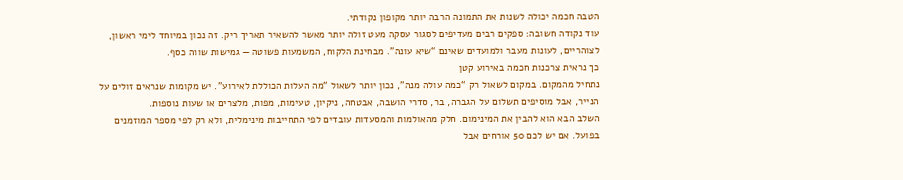הטבה חכמה יכולה לשנות את התמונה הרבה יותר מקופון נקודתי.
עוד נקודה חשובה: ספקים רבים מעדיפים לסגור עסקה מעט זולה יותר מאשר להשאיר תאריך ריק. זה נכון במיוחד לימי ראשון, לצוהריים, לעונות מעבר ולמועדים שאינם “שיא עונה”. מבחינת הלקוח, המשמעות פשוטה — גמישות שווה כסף.
כך נראית צרכנות חכמה באירוע קטן
נתחיל מהמקום. במקום לשאול רק “כמה עולה מנה”, נכון יותר לשאול “מה העלות הכוללת לאירוע”. יש מקומות שנראים זולים על הנייר, אבל מוסיפים תשלום על הגברה, בר, סדרי הושבה, אבטחה, ניקיון, טעימות, מפות, מלצרים או שעות נוספות.
השלב הבא הוא להבין את המינימום. חלק מהאולמות והמסעדות עובדים לפי התחייבות מינימלית, ולא רק לפי מספר המוזמנים בפועל. אם יש לכם 50 אורחים אבל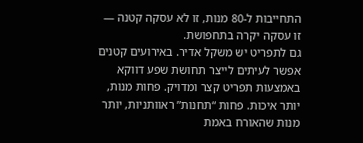התחייבות ל-80 מנות, זו לא עסקה קטנה — זו עסקה יקרה בתחפושת.
גם לתפריט יש משקל אדיר. באירועים קטנים אפשר לעיתים לייצר תחושת שפע דווקא באמצעות תפריט קצר ומדויק. פחות מנות, יותר איכות. פחות “תחנות” ראוותניות, יותר מנות שהאורח באמת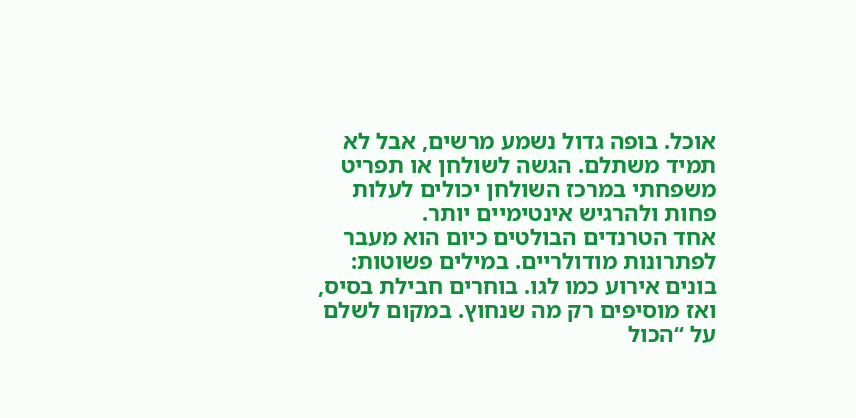אוכל. בופה גדול נשמע מרשים, אבל לא תמיד משתלם. הגשה לשולחן או תפריט משפחתי במרכז השולחן יכולים לעלות פחות ולהרגיש אינטימיים יותר.
אחד הטרנדים הבולטים כיום הוא מעבר לפתרונות מודולריים. במילים פשוטות: בונים אירוע כמו לגו. בוחרים חבילת בסיס, ואז מוסיפים רק מה שנחוץ. במקום לשלם על “הכול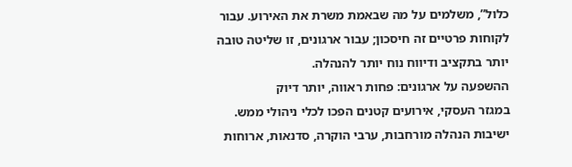כלול”, משלמים על מה שבאמת משרת את האירוע. עבור לקוחות פרטיים זה חיסכון; עבור ארגונים, זו שליטה טובה יותר בתקציב ודיווח נוח יותר להנהלה.
ההשפעה על ארגונים: פחות ראווה, יותר דיוק
במגזר העסקי, אירועים קטנים הפכו לכלי ניהולי ממש. ישיבות הנהלה מורחבות, ערבי הוקרה, סדנאות, ארוחות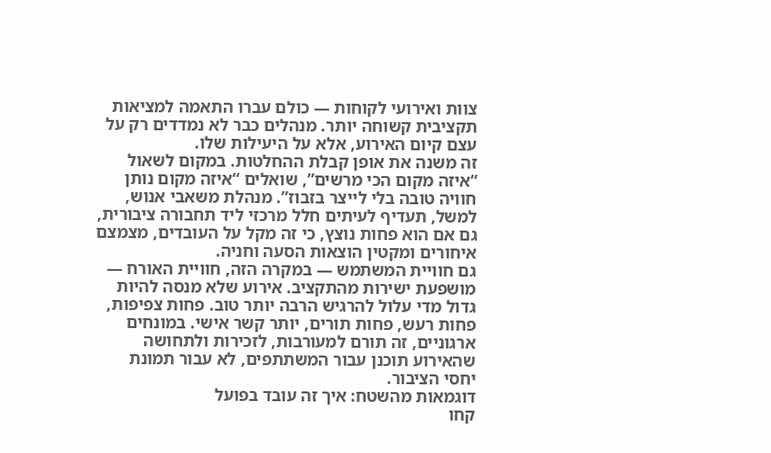צוות ואירועי לקוחות — כולם עברו התאמה למציאות תקציבית קשוחה יותר. מנהלים כבר לא נמדדים רק על עצם קיום האירוע, אלא על היעילות שלו.
זה משנה את אופן קבלת ההחלטות. במקום לשאול “איזה מקום הכי מרשים”, שואלים “איזה מקום נותן חוויה טובה בלי לייצר בזבוז”. מנהלת משאבי אנוש, למשל, תעדיף לעיתים חלל מרכזי ליד תחבורה ציבורית, גם אם הוא פחות נוצץ, כי זה מקל על העובדים, מצמצם איחורים ומקטין הוצאות הסעה וחניה.
גם חוויית המשתמש — במקרה הזה, חוויית האורח — מושפעת ישירות מהתקציב. אירוע שלא מנסה להיות גדול מדי עלול להרגיש הרבה יותר טוב. פחות צפיפות, פחות רעש, פחות תורים, יותר קשר אישי. במונחים ארגוניים, זה תורם למעורבות, לזכירות ולתחושה שהאירוע תוכנן עבור המשתתפים, לא עבור תמונת יחסי הציבור.
דוגמאות מהשטח: איך זה עובד בפועל
קחו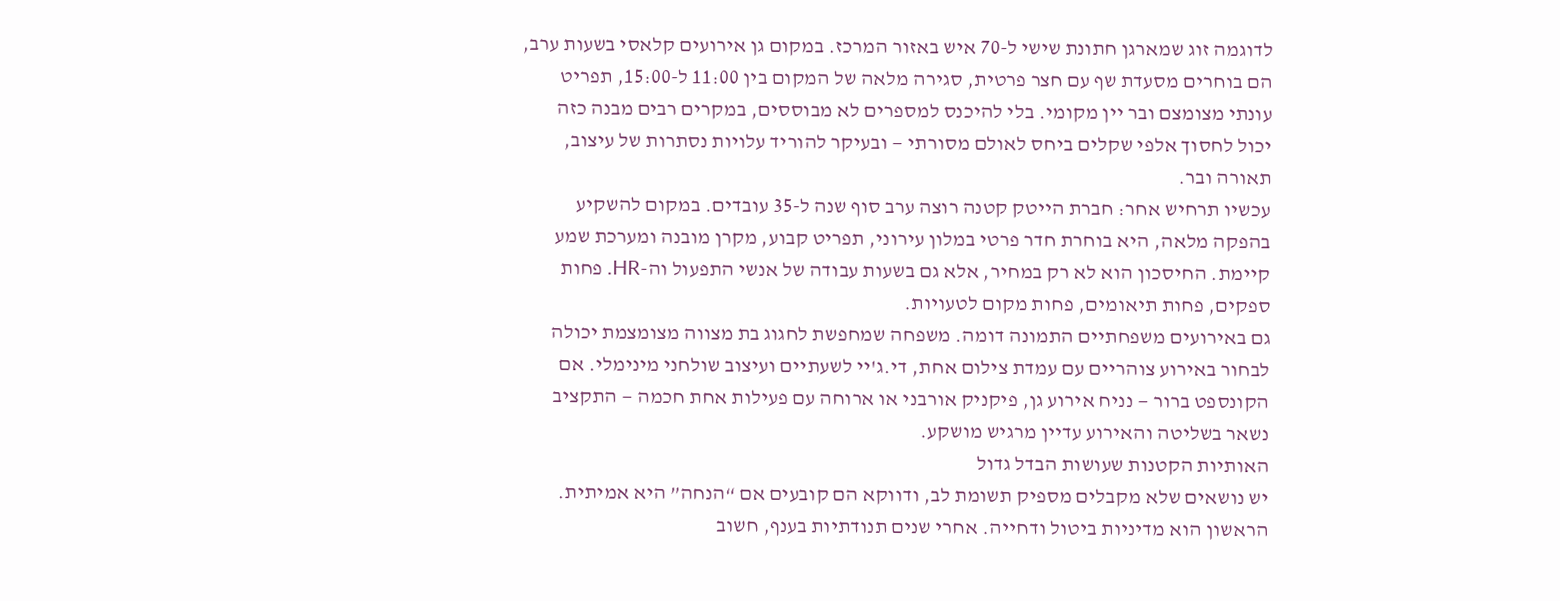לדוגמה זוג שמארגן חתונת שישי ל-70 איש באזור המרכז. במקום גן אירועים קלאסי בשעות ערב, הם בוחרים מסעדת שף עם חצר פרטית, סגירה מלאה של המקום בין 11:00 ל-15:00, תפריט עונתי מצומצם ובר יין מקומי. בלי להיכנס למספרים לא מבוססים, במקרים רבים מבנה כזה יכול לחסוך אלפי שקלים ביחס לאולם מסורתי — ובעיקר להוריד עלויות נסתרות של עיצוב, תאורה ובר.
עכשיו תרחיש אחר: חברת הייטק קטנה רוצה ערב סוף שנה ל-35 עובדים. במקום להשקיע בהפקה מלאה, היא בוחרת חדר פרטי במלון עירוני, תפריט קבוע, מקרן מובנה ומערכת שמע קיימת. החיסכון הוא לא רק במחיר, אלא גם בשעות עבודה של אנשי התפעול וה-HR. פחות ספקים, פחות תיאומים, פחות מקום לטעויות.
גם באירועים משפחתיים התמונה דומה. משפחה שמחפשת לחגוג בת מצווה מצומצמת יכולה לבחור באירוע צוהריים עם עמדת צילום אחת, די.ג'יי לשעתיים ועיצוב שולחני מינימלי. אם הקונספט ברור — נניח אירוע גן, פיקניק אורבני או ארוחה עם פעילות אחת חכמה — התקציב נשאר בשליטה והאירוע עדיין מרגיש מושקע.
האותיות הקטנות שעושות הבדל גדול
יש נושאים שלא מקבלים מספיק תשומת לב, ודווקא הם קובעים אם “הנחה” היא אמיתית. הראשון הוא מדיניות ביטול ודחייה. אחרי שנים תנודתיות בענף, חשוב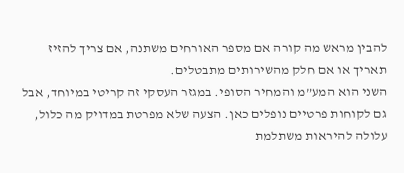להבין מראש מה קורה אם מספר האורחים משתנה, אם צריך להזיז תאריך או אם חלק מהשירותים מתבטלים.
השני הוא המע”מ והמחיר הסופי. במגזר העסקי זה קריטי במיוחד, אבל גם לקוחות פרטיים נופלים כאן. הצעה שלא מפרטת במדויק מה כלול, עלולה להיראות משתלמת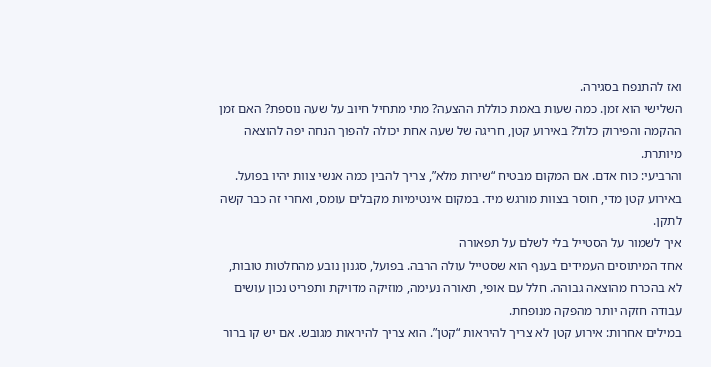ואז להתנפח בסגירה.
השלישי הוא זמן. כמה שעות באמת כוללת ההצעה? מתי מתחיל חיוב על שעה נוספת? האם זמן ההקמה והפירוק כלול? באירוע קטן, חריגה של שעה אחת יכולה להפוך הנחה יפה להוצאה מיותרת.
והרביעי: כוח אדם. אם המקום מבטיח “שירות מלא”, צריך להבין כמה אנשי צוות יהיו בפועל. באירוע קטן מדי, חוסר בצוות מורגש מיד. במקום אינטימיות מקבלים עומס, ואחרי זה כבר קשה לתקן.
איך לשמור על הסטייל בלי לשלם על תפאורה
אחד המיתוסים העמידים בענף הוא שסטייל עולה הרבה. בפועל, סגנון נובע מהחלטות טובות, לא בהכרח מהוצאה גבוהה. חלל עם אופי, תאורה נעימה, מוזיקה מדויקת ותפריט נכון עושים עבודה חזקה יותר מהפקה מנופחת.
במילים אחרות: אירוע קטן לא צריך להיראות “קטן”. הוא צריך להיראות מגובש. אם יש קו ברור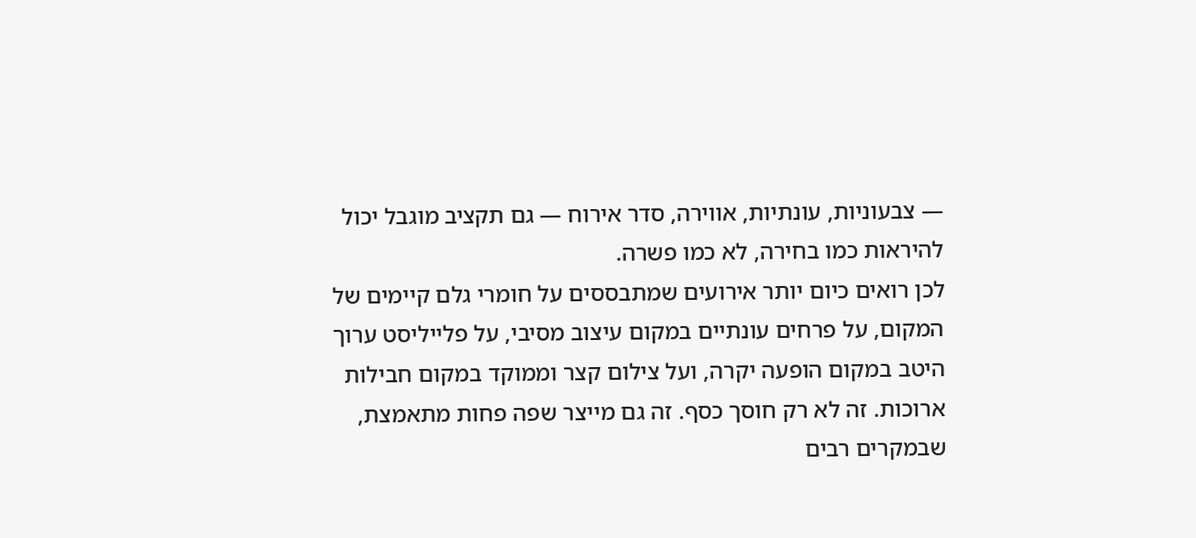— צבעוניות, עונתיות, אווירה, סדר אירוח — גם תקציב מוגבל יכול להיראות כמו בחירה, לא כמו פשרה.
לכן רואים כיום יותר אירועים שמתבססים על חומרי גלם קיימים של המקום, על פרחים עונתיים במקום עיצוב מסיבי, על פלייליסט ערוך היטב במקום הופעה יקרה, ועל צילום קצר וממוקד במקום חבילות ארוכות. זה לא רק חוסך כסף. זה גם מייצר שפה פחות מתאמצת, שבמקרים רבים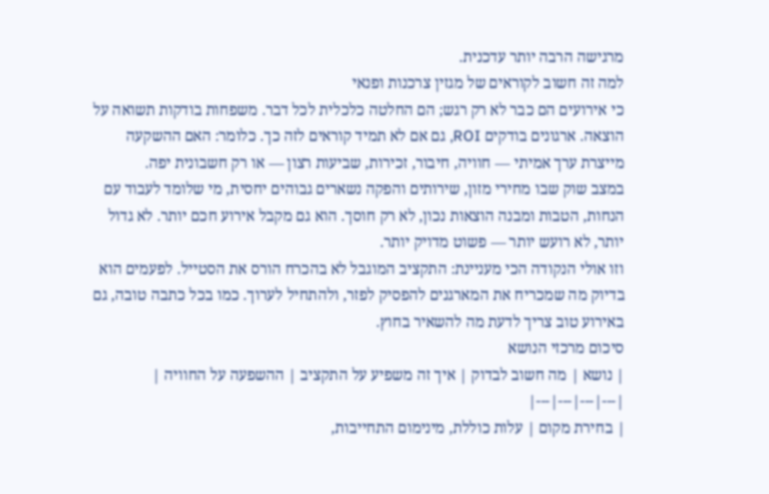מרגישה הרבה יותר עדכנית.
למה זה חשוב לקוראים של מגזין צרכנות ופנאי
כי אירועים הם כבר לא רק רגש; הם החלטה כלכלית לכל דבר. משפחות בודקות תשואה על הוצאה. ארגונים בודקים ROI, גם אם לא תמיד קוראים לזה כך. כלומר: האם ההשקעה מייצרת ערך אמיתי — חוויה, חיבור, זכירות, שביעות רצון — או רק חשבונית יפה.
במצב שוק שבו מחירי מזון, שירותים והפקה נשארים גבוהים יחסית, מי שלומד לעבוד עם הנחות, הטבות ומבנה הוצאות נכון, לא רק חוסך. הוא גם מקבל אירוע חכם יותר. לא גדול יותר, לא רועש יותר — פשוט מדויק יותר.
וזו אולי הנקודה הכי מעניינת: התקציב המוגבל לא בהכרח הורס את הסטייל. לפעמים הוא בדיוק מה שמכריח את המארגנים להפסיק לפזר, ולהתחיל לערוך. כמו בכל כתבה טובה, גם באירוע טוב צריך לדעת מה להשאיר בחוץ.
סיכום מרכזי הנושא
| נושא | מה חשוב לבדוק | איך זה משפיע על התקציב | ההשפעה על החוויה |
|---|---|---|---|
| בחירת מקום | עלות כוללת, מינימום התחייבות,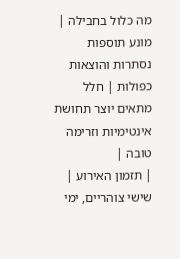מה כלול בחבילה | מונע תוספות נסתרות והוצאות כפולות | חלל מתאים יוצר תחושת אינטימיות וזרימה טובה |
| תזמון האירוע | שישי צוהריים, ימי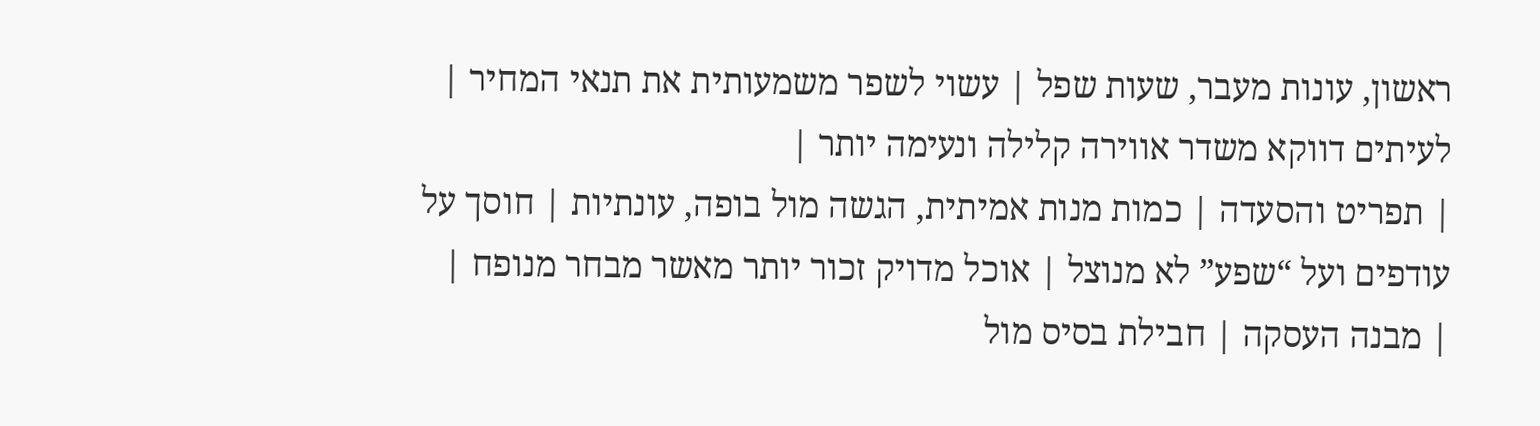ראשון, עונות מעבר, שעות שפל | עשוי לשפר משמעותית את תנאי המחיר | לעיתים דווקא משדר אווירה קלילה ונעימה יותר |
| תפריט והסעדה | כמות מנות אמיתית, הגשה מול בופה, עונתיות | חוסך על עודפים ועל “שפע” לא מנוצל | אוכל מדויק זכור יותר מאשר מבחר מנופח |
| מבנה העסקה | חבילת בסיס מול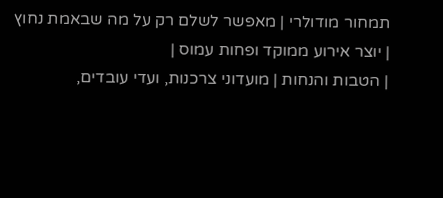תמחור מודולרי | מאפשר לשלם רק על מה שבאמת נחוץ | יוצר אירוע ממוקד ופחות עמוס |
| הטבות והנחות | מועדוני צרכנות, ועדי עובדים,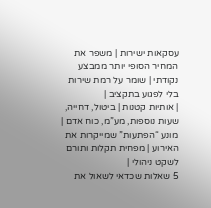עסקאות ישירות | משפר את המחיר הסופי יותר ממבצע נקודתי | שומר על רמת שירות בלי לפגוע בתקציב |
| אותיות קטנות | ביטול, דחייה, שעות נוספות, מע”מ, כוח אדם | מונע “הפתעות” שמייקרות את האירוע | מפחית תקלות ותורם לשקט ניהולי |
5 שאלות שכדאי לשאול את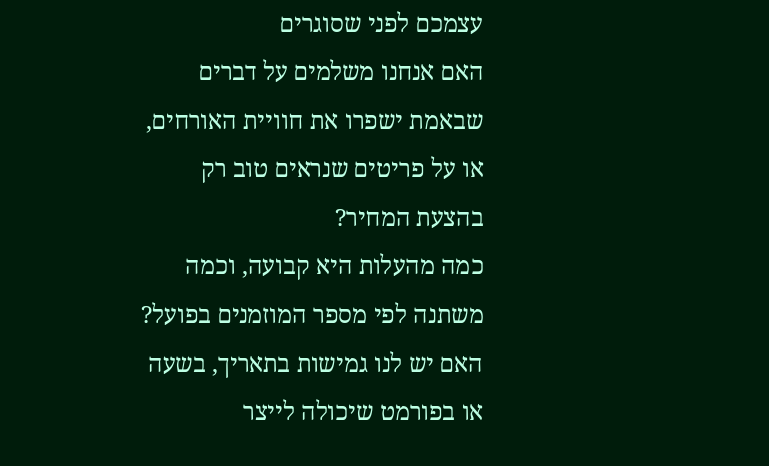עצמכם לפני שסוגרים
האם אנחנו משלמים על דברים שבאמת ישפרו את חוויית האורחים, או על פריטים שנראים טוב רק בהצעת המחיר?
כמה מהעלות היא קבועה, וכמה משתנה לפי מספר המוזמנים בפועל?
האם יש לנו גמישות בתאריך, בשעה או בפורמט שיכולה לייצר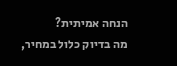הנחה אמיתית?
מה בדיוק כלול במחיר,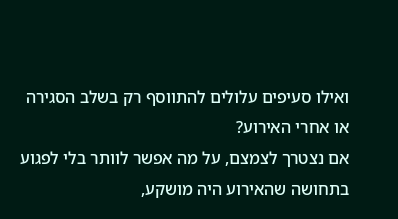ואילו סעיפים עלולים להתווסף רק בשלב הסגירה או אחרי האירוע?
אם נצטרך לצמצם, על מה אפשר לוותר בלי לפגוע בתחושה שהאירוע היה מושקע,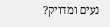נעים ומדויק?